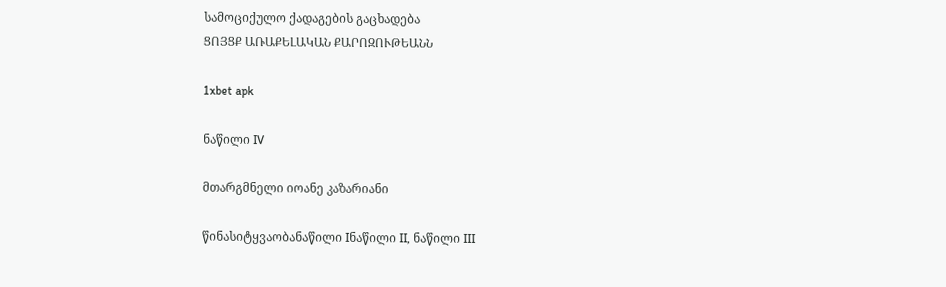სამოციქულო ქადაგების გაცხადება
ՑՈՅՑՔ ԱՌԱՔԵԼԱԿԱՆ ՔԱՐՈԶՈՒԹԵԱՆՆ

1xbet apk

ნაწილი IV

მთარგმნელი იოანე კაზარიანი

წინასიტყვაობანაწილი Iნაწილი II, ნაწილი III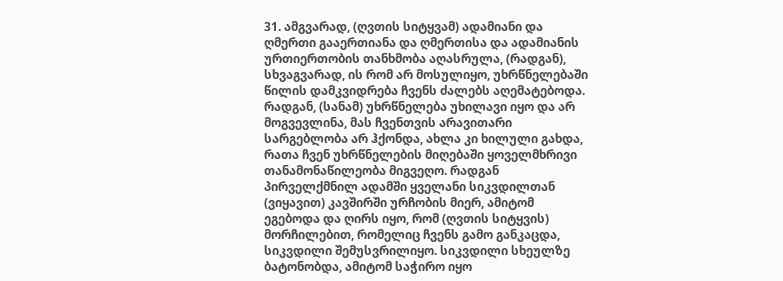31. ამგვარად, (ღვთის სიტყვამ) ადამიანი და ღმერთი გააერთიანა და ღმერთისა და ადამიანის ურთიერთობის თანხმობა აღასრულა, (რადგან), სხვაგვარად, ის რომ არ მოსულიყო, უხრწნელებაში წილის დამკვიდრება ჩვენს ძალებს აღემატებოდა. რადგან, (სანამ) უხრწნელება უხილავი იყო და არ მოგვევლინა, მას ჩვენთვის არავითარი სარგებლობა არ ჰქონდა, ახლა კი ხილული გახდა, რათა ჩვენ უხრწნელების მიღებაში ყოველმხრივი თანამონაწილეობა მიგვეღო. რადგან პირველქმნილ ადამში ყველანი სიკვდილთან (ვიყავით) კავშირში ურჩობის მიერ, ამიტომ ეგებოდა და ღირს იყო, რომ (ღვთის სიტყვის) მორჩილებით, რომელიც ჩვენს გამო განკაცდა, სიკვდილი შემუსვრილიყო. სიკვდილი სხეულზე ბატონობდა, ამიტომ საჭირო იყო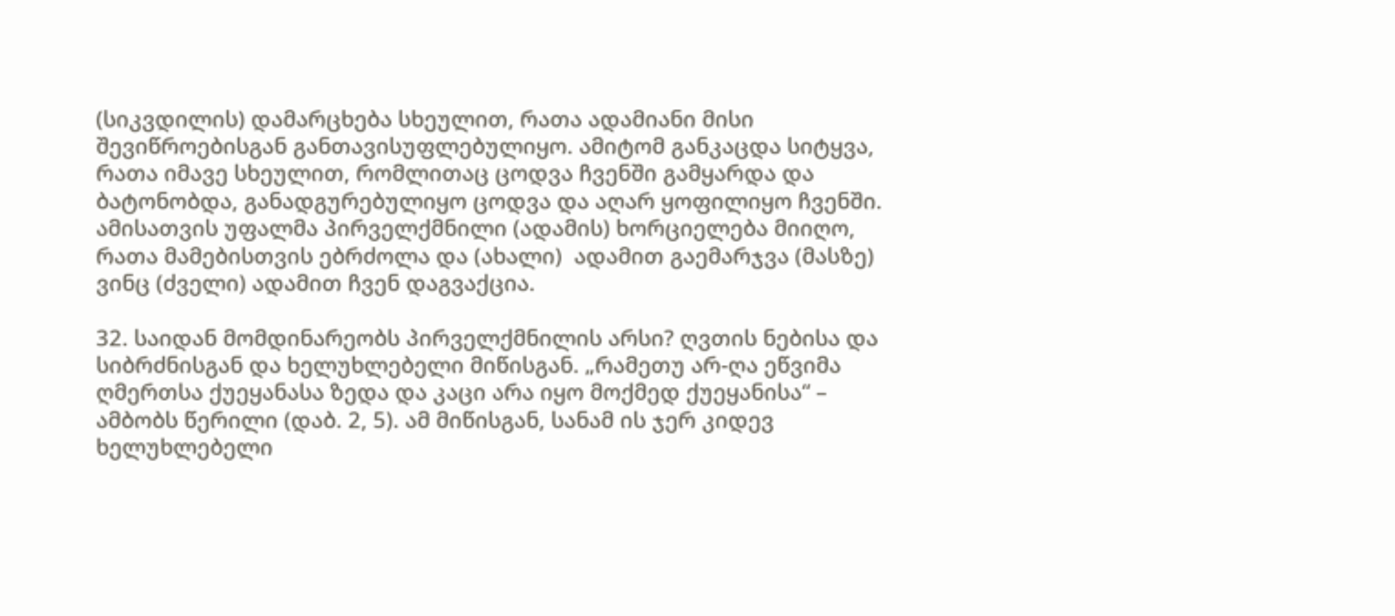(სიკვდილის) დამარცხება სხეულით, რათა ადამიანი მისი შევიწროებისგან განთავისუფლებულიყო. ამიტომ განკაცდა სიტყვა, რათა იმავე სხეულით, რომლითაც ცოდვა ჩვენში გამყარდა და  ბატონობდა, განადგურებულიყო ცოდვა და აღარ ყოფილიყო ჩვენში. ამისათვის უფალმა პირველქმნილი (ადამის) ხორციელება მიიღო, რათა მამებისთვის ებრძოლა და (ახალი)  ადამით გაემარჯვა (მასზე) ვინც (ძველი) ადამით ჩვენ დაგვაქცია.

32. საიდან მომდინარეობს პირველქმნილის არსი? ღვთის ნებისა და სიბრძნისგან და ხელუხლებელი მიწისგან. „რამეთუ არ-ღა ეწვიმა ღმერთსა ქუეყანასა ზედა და კაცი არა იყო მოქმედ ქუეყანისა“ – ამბობს წერილი (დაბ. 2, 5). ამ მიწისგან, სანამ ის ჯერ კიდევ ხელუხლებელი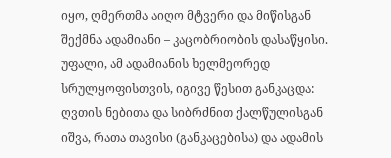იყო, ღმერთმა აიღო მტვერი და მიწისგან შექმნა ადამიანი – კაცობრიობის დასაწყისი. უფალი, ამ ადამიანის ხელმეორედ სრულყოფისთვის, იგივე წესით განკაცდა: ღვთის ნებითა და სიბრძნით ქალწულისგან იშვა, რათა თავისი (განკაცებისა) და ადამის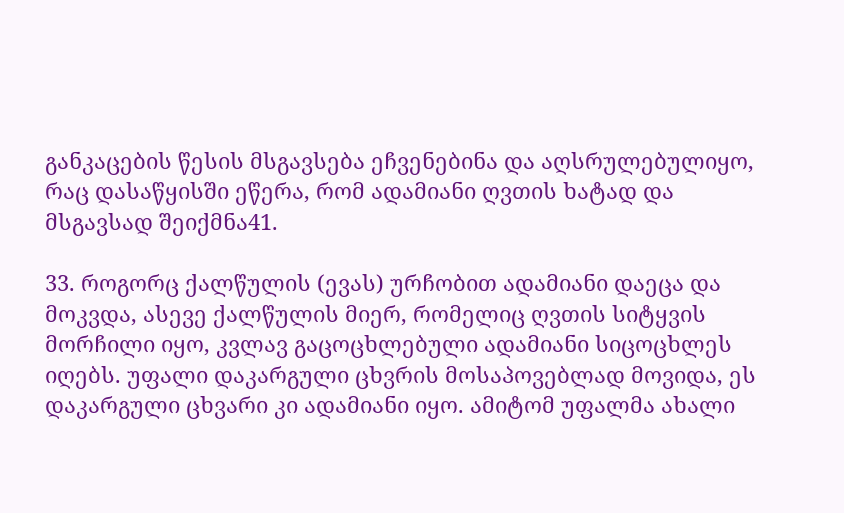განკაცების წესის მსგავსება ეჩვენებინა და აღსრულებულიყო, რაც დასაწყისში ეწერა, რომ ადამიანი ღვთის ხატად და მსგავსად შეიქმნა41.

33. როგორც ქალწულის (ევას) ურჩობით ადამიანი დაეცა და მოკვდა, ასევე ქალწულის მიერ, რომელიც ღვთის სიტყვის მორჩილი იყო, კვლავ გაცოცხლებული ადამიანი სიცოცხლეს იღებს. უფალი დაკარგული ცხვრის მოსაპოვებლად მოვიდა, ეს დაკარგული ცხვარი კი ადამიანი იყო. ამიტომ უფალმა ახალი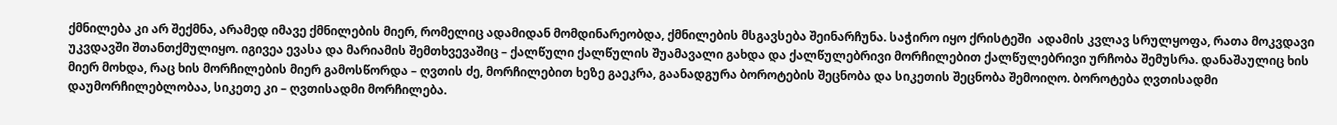ქმნილება კი არ შექმნა, არამედ იმავე ქმნილების მიერ, რომელიც ადამიდან მომდინარეობდა, ქმნილების მსგავსება შეინარჩუნა. საჭირო იყო ქრისტეში  ადამის კვლავ სრულყოფა, რათა მოკვდავი უკვდავში შთანთქმულიყო. იგივეა ევასა და მარიამის შემთხვევაშიც – ქალწული ქალწულის შუამავალი გახდა და ქალწულებრივი მორჩილებით ქალწულებრივი ურჩობა შემუსრა. დანაშაულიც ხის მიერ მოხდა, რაც ხის მორჩილების მიერ გამოსწორდა – ღვთის ძე, მორჩილებით ხეზე გაეკრა, გაანადგურა ბოროტების შეცნობა და სიკეთის შეცნობა შემოიღო. ბოროტება ღვთისადმი დაუმორჩილებლობაა, სიკეთე კი – ღვთისადმი მორჩილება.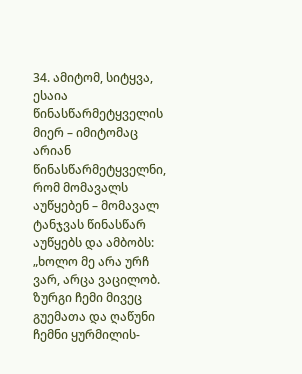34. ამიტომ, სიტყვა, ესაია წინასწარმეტყველის მიერ – იმიტომაც არიან წინასწარმეტყველნი, რომ მომავალს აუწყებენ – მომავალ ტანჯვას წინასწარ აუწყებს და ამბობს: „ხოლო მე არა ურჩ ვარ, არცა ვაცილობ. ზურგი ჩემი მივეც გუემათა და ღაწუნი ჩემნი ყურმილის-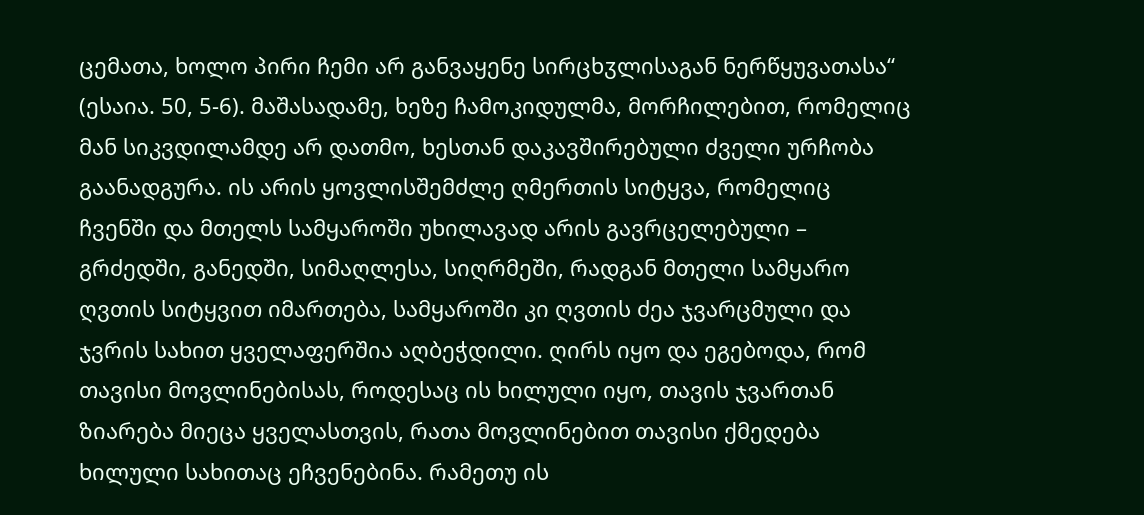ცემათა, ხოლო პირი ჩემი არ განვაყენე სირცხჳლისაგან ნერწყუვათასა“ (ესაია. 50, 5-6). მაშასადამე, ხეზე ჩამოკიდულმა, მორჩილებით, რომელიც მან სიკვდილამდე არ დათმო, ხესთან დაკავშირებული ძველი ურჩობა გაანადგურა. ის არის ყოვლისშემძლე ღმერთის სიტყვა, რომელიც ჩვენში და მთელს სამყაროში უხილავად არის გავრცელებული – გრძედში, განედში, სიმაღლესა, სიღრმეში, რადგან მთელი სამყარო ღვთის სიტყვით იმართება, სამყაროში კი ღვთის ძეა ჯვარცმული და ჯვრის სახით ყველაფერშია აღბეჭდილი. ღირს იყო და ეგებოდა, რომ თავისი მოვლინებისას, როდესაც ის ხილული იყო, თავის ჯვართან ზიარება მიეცა ყველასთვის, რათა მოვლინებით თავისი ქმედება ხილული სახითაც ეჩვენებინა. რამეთუ ის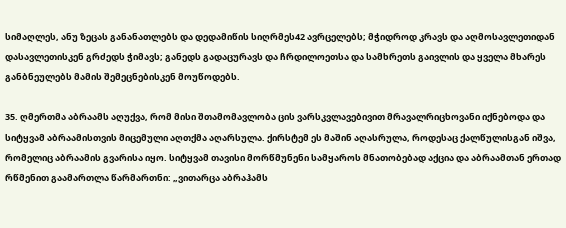სიმაღლეს, ანუ ზეცას განანათლებს და დედამიწის სიღრმეს42 ავრცელებს; მჭიდროდ კრავს და აღმოსავლეთიდან დასავლეთისკენ გრძედს ჭიმავს; განედს გადაცურავს და ჩრდილოეთსა და სამხრეთს გაივლის და ყველა მხარეს განბნეულებს მამის შემეცნებისკენ მოუწოდებს.

35. ღმერთმა აბრაამს აღუქვა, რომ მისი შთამომავლობა ცის ვარსკვლავებივით მრავალრიცხოვანი იქნებოდა და სიტყვამ აბრაამისთვის მიცემული აღთქმა აღარსულა. ქირსტემ ეს მაშინ აღასრულა, როდესაც ქალწულისგან იშვა, რომელიც აბრაამის გვარისა იყო. სიტყვამ თავისი მორწმუნენი სამყაროს მნათობებად აქცია და აბრაამთან ერთად რწმენით გაამართლა წარმართნი: „ვითარცა აბრაჰამს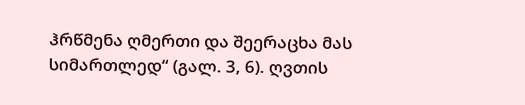ჰრწმენა ღმერთი და შეერაცხა მას სიმართლედ“ (გალ. 3, 6). ღვთის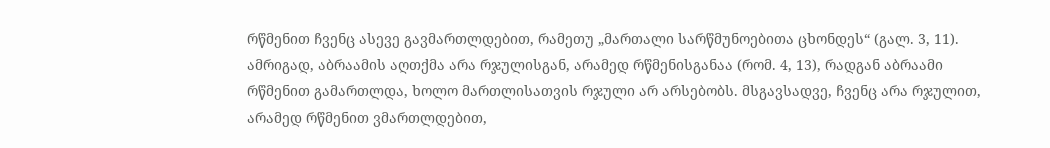რწმენით ჩვენც ასევე გავმართლდებით, რამეთუ „მართალი სარწმუნოებითა ცხონდეს“ (გალ. 3, 11). ამრიგად, აბრაამის აღთქმა არა რჯულისგან, არამედ რწმენისგანაა (რომ. 4, 13), რადგან აბრაამი რწმენით გამართლდა, ხოლო მართლისათვის რჯული არ არსებობს. მსგავსადვე, ჩვენც არა რჯულით, არამედ რწმენით ვმართლდებით,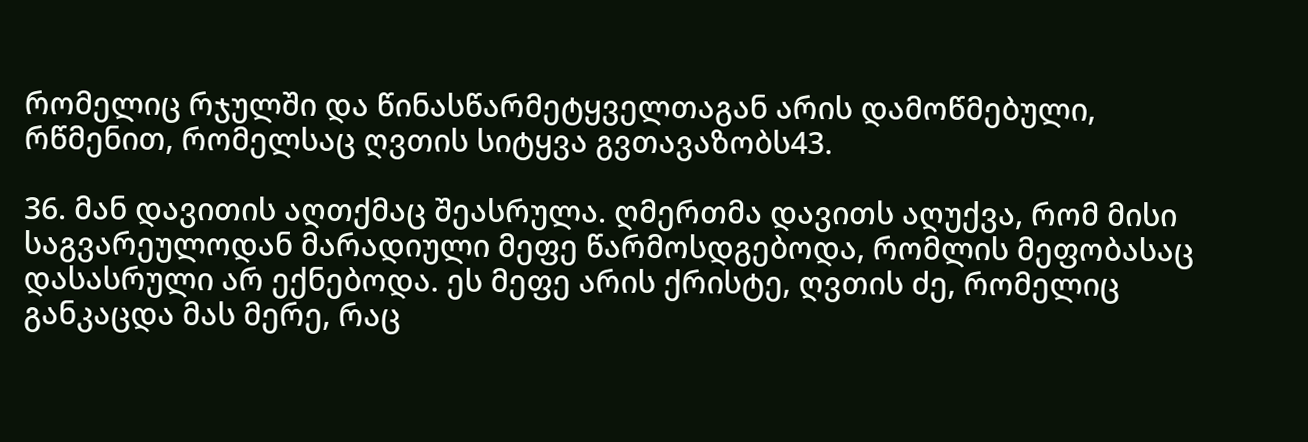რომელიც რჯულში და წინასწარმეტყველთაგან არის დამოწმებული, რწმენით, რომელსაც ღვთის სიტყვა გვთავაზობს43.

36. მან დავითის აღთქმაც შეასრულა. ღმერთმა დავითს აღუქვა, რომ მისი საგვარეულოდან მარადიული მეფე წარმოსდგებოდა, რომლის მეფობასაც დასასრული არ ექნებოდა. ეს მეფე არის ქრისტე, ღვთის ძე, რომელიც განკაცდა მას მერე, რაც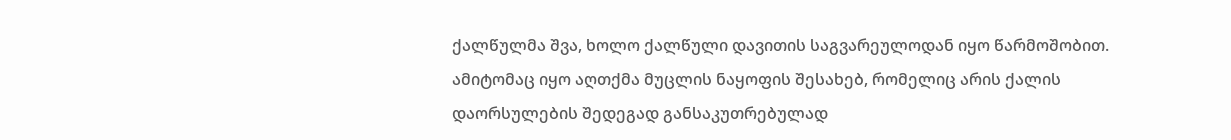ქალწულმა შვა, ხოლო ქალწული დავითის საგვარეულოდან იყო წარმოშობით. ამიტომაც იყო აღთქმა მუცლის ნაყოფის შესახებ, რომელიც არის ქალის დაორსულების შედეგად განსაკუთრებულად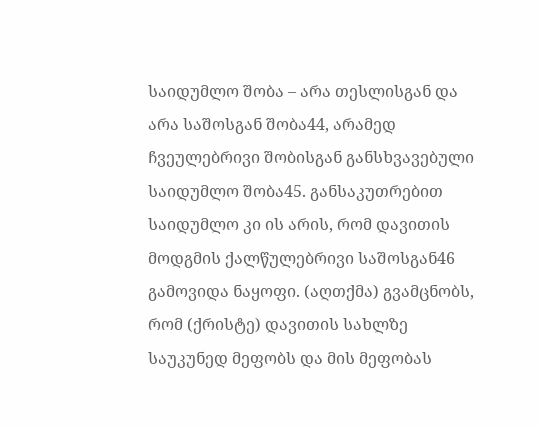საიდუმლო შობა – არა თესლისგან და არა საშოსგან შობა44, არამედ ჩვეულებრივი შობისგან განსხვავებული საიდუმლო შობა45. განსაკუთრებით საიდუმლო კი ის არის, რომ დავითის მოდგმის ქალწულებრივი საშოსგან46 გამოვიდა ნაყოფი. (აღთქმა) გვამცნობს, რომ (ქრისტე) დავითის სახლზე საუკუნედ მეფობს და მის მეფობას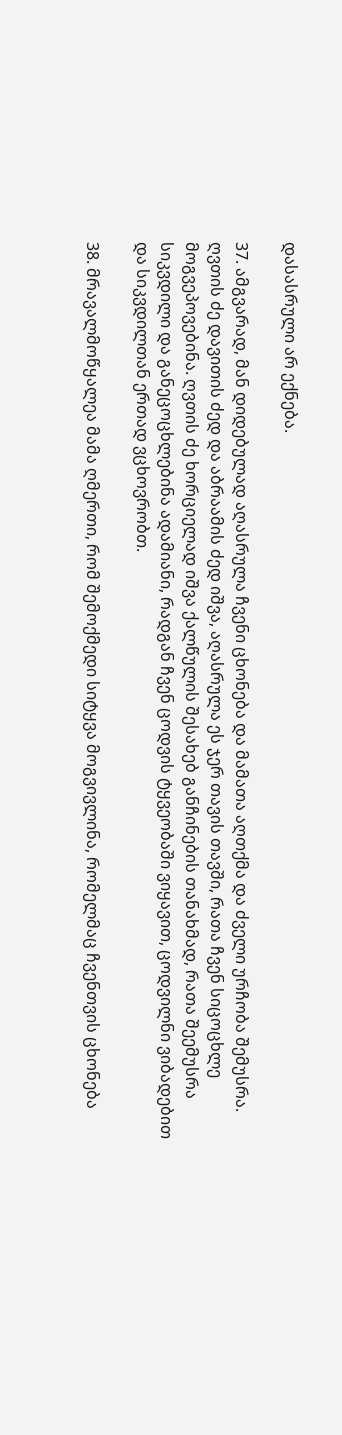დასასრული არ ექნება.

37. ამგვარად, მან დიდებულად აღასრულა ჩვენი ცხონება და მამათა აღთქმა და ძველი ურჩობა შემუსრა. ღვთის ძე დავითის ძედ და აბრაამის ძედ იშვა, აღასრულა ეს ჯერ თავის თავში, რათა ჩვენ სიცოცხლე მოგვეპოვებინა. ღვთის ძე ხორციელად იშვა ქალწულის შესახებ განჩინების თანახმად, რათა შეემუსრა სიკვდილი და განეცოცხლებინა ადამიანი, რადგან ჩვენ ცოდვის ტყვეობაში ვიყავით, ცოდვილნი ვიბადებით და სიკვდილთან ერთად ვცხოვრობთ.

38. მრავალმოწყალეა მამა ღმერთი, რომ შემოქმედი სიტყვა მოგვივლინა, რომელმაც ჩვენთვის ცხონება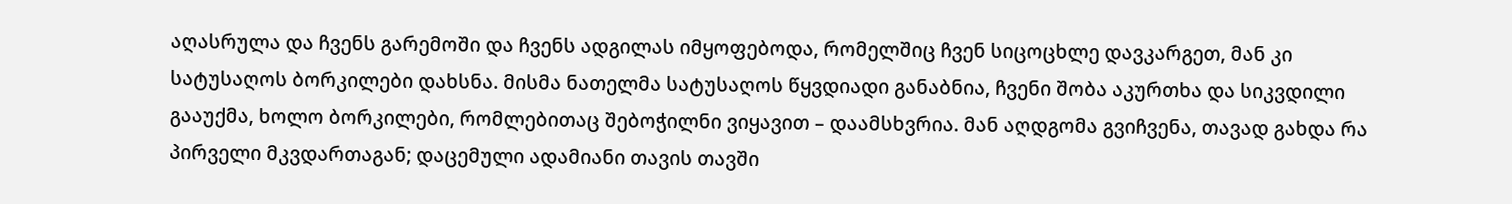აღასრულა და ჩვენს გარემოში და ჩვენს ადგილას იმყოფებოდა, რომელშიც ჩვენ სიცოცხლე დავკარგეთ, მან კი სატუსაღოს ბორკილები დახსნა. მისმა ნათელმა სატუსაღოს წყვდიადი განაბნია, ჩვენი შობა აკურთხა და სიკვდილი გააუქმა, ხოლო ბორკილები, რომლებითაც შებოჭილნი ვიყავით – დაამსხვრია. მან აღდგომა გვიჩვენა, თავად გახდა რა პირველი მკვდართაგან; დაცემული ადამიანი თავის თავში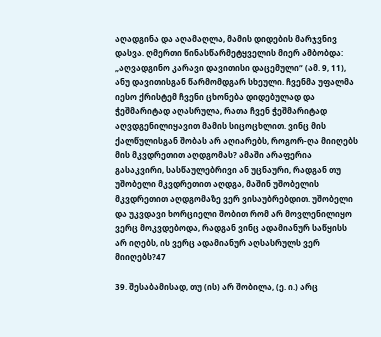აღადგინა და აღამაღლა, მამის დიდების მარჯვნივ დასვა. ღმერთი წინასწარმეტყველის მიერ ამბობდა: „აღვადგინო კარავი დავითისი დაცემული“ (ამ. 9, 11), ანუ დავითისგან წარმომდგარ სხეული. ჩვენმა უფალმა იესო ქრისტემ ჩვენი ცხონება დიდებულად და ჭეშმარიტად აღასრულა, რათა ჩვენ ჭეშმარიტად აღვდგენილიყავით მამის სიცოცხლით. ვინც მის ქალწულისგან შობას არ აღიარებს, როგორ-ღა მიიღებს მის მკვდრეთით აღდგომას? ამაში არაფერია გასაკვირი, სასწაულებრივი ან უცნაური, რადგან თუ უშობელი მკვდრეთით აღდგა, მაშინ უშობელის მკვდრეთით აღდგომაზე ვერ ვისაუბრებდით. უშობელი და უკვდავი ხორციელი შობით რომ არ მოვლენილიყო ვერც მოკვდებოდა, რადგან ვინც ადამიანურ საწყისს არ იღებს, ის ვერც ადამიანურ აღსასრულს ვერ მიიღებს?47

39. შესაბამისად, თუ (ის) არ შობილა, (ე. ი.) არც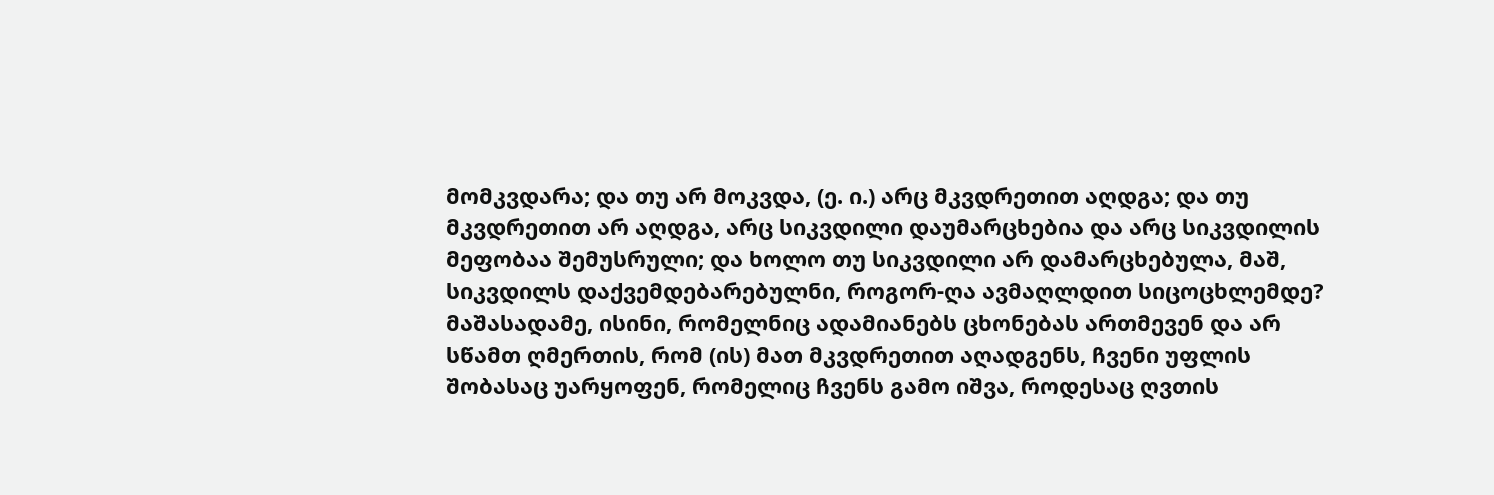მომკვდარა; და თუ არ მოკვდა, (ე. ი.) არც მკვდრეთით აღდგა; და თუ მკვდრეთით არ აღდგა, არც სიკვდილი დაუმარცხებია და არც სიკვდილის მეფობაა შემუსრული; და ხოლო თუ სიკვდილი არ დამარცხებულა, მაშ, სიკვდილს დაქვემდებარებულნი, როგორ-ღა ავმაღლდით სიცოცხლემდე? მაშასადამე, ისინი, რომელნიც ადამიანებს ცხონებას ართმევენ და არ სწამთ ღმერთის, რომ (ის) მათ მკვდრეთით აღადგენს, ჩვენი უფლის შობასაც უარყოფენ, რომელიც ჩვენს გამო იშვა, როდესაც ღვთის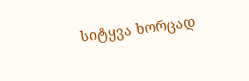სიტყვა ხორცად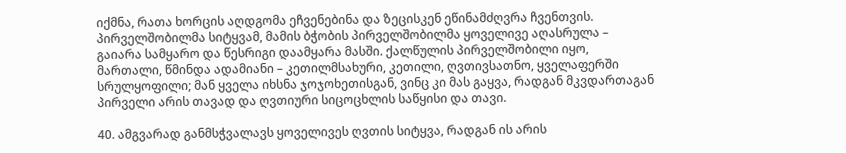იქმნა, რათა ხორცის აღდგომა ეჩვენებინა და ზეცისკენ ეწინამძღვრა ჩვენთვის. პირველშობილმა სიტყვამ, მამის ბჭობის პირველშობილმა ყოველივე აღასრულა – გაიარა სამყარო და წესრიგი დაამყარა მასში. ქალწულის პირველშობილი იყო, მართალი, წმინდა ადამიანი – კეთილმსახური, კეთილი, ღვთივსათნო, ყველაფერში სრულყოფილი; მან ყველა იხსნა ჯოჯოხეთისგან, ვინც კი მას გაყვა, რადგან მკვდართაგან პირველი არის თავად და ღვთიური სიცოცხლის საწყისი და თავი.

40. ამგვარად განმსჭვალავს ყოველივეს ღვთის სიტყვა, რადგან ის არის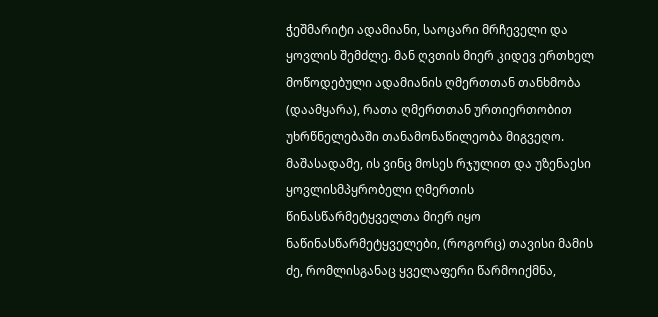ჭეშმარიტი ადამიანი, საოცარი მრჩეველი და ყოვლის შემძლე. მან ღვთის მიერ კიდევ ერთხელ მოწოდებული ადამიანის ღმერთთან თანხმობა (დაამყარა), რათა ღმერთთან ურთიერთობით უხრწნელებაში თანამონაწილეობა მიგვეღო. მაშასადამე, ის ვინც მოსეს რჯულით და უზენაესი ყოვლისმპყრობელი ღმერთის წინასწარმეტყველთა მიერ იყო ნაწინასწარმეტყველები, (როგორც) თავისი მამის ძე, რომლისგანაც ყველაფერი წარმოიქმნა,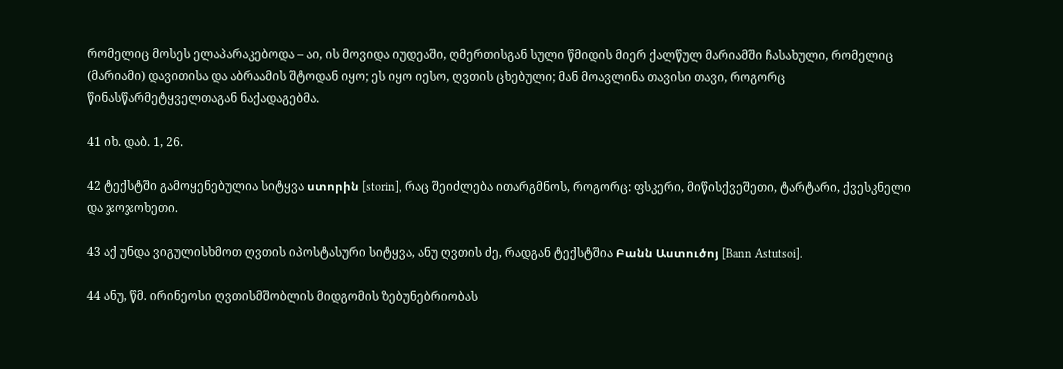რომელიც მოსეს ელაპარაკებოდა – აი, ის მოვიდა იუდეაში, ღმერთისგან სული წმიდის მიერ ქალწულ მარიამში ჩასახული, რომელიც (მარიამი) დავითისა და აბრაამის შტოდან იყო; ეს იყო იესო, ღვთის ცხებული; მან მოავლინა თავისი თავი, როგორც წინასწარმეტყველთაგან ნაქადაგებმა.

41 იხ. დაბ. 1, 26.

42 ტექსტში გამოყენებულია სიტყვა ստորին [storin], რაც შეიძლება ითარგმნოს, როგორც: ფსკერი, მიწისქვეშეთი, ტარტარი, ქვესკნელი და ჯოჯოხეთი.

43 აქ უნდა ვიგულისხმოთ ღვთის იპოსტასური სიტყვა, ანუ ღვთის ძე, რადგან ტექსტშია Բանն Աստուծոյ [Bann Astutsoi].

44 ანუ, წმ. ირინეოსი ღვთისმშობლის მიდგომის ზებუნებრიობას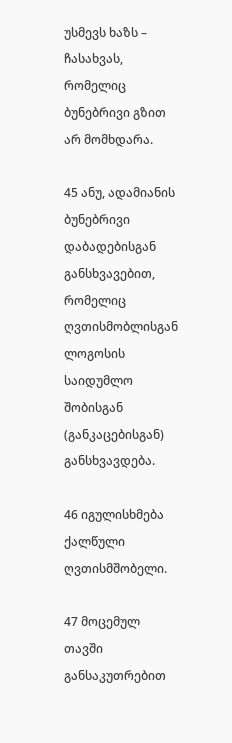უსმევს ხაზს – ჩასახვას, რომელიც ბუნებრივი გზით არ მომხდარა.

45 ანუ, ადამიანის ბუნებრივი დაბადებისგან განსხვავებით, რომელიც ღვთისმობლისგან ლოგოსის საიდუმლო შობისგან (განკაცებისგან) განსხვავდება.

46 იგულისხმება ქალწული ღვთისმშობელი.

47 მოცემულ თავში განსაკუთრებით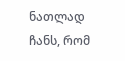ნათლად ჩანს, რომ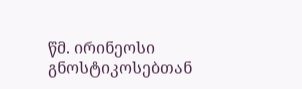წმ. ირინეოსი გნოსტიკოსებთან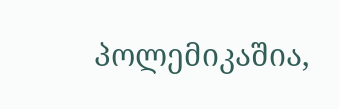პოლემიკაშია,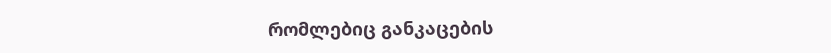რომლებიც განკაცების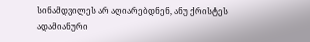სინამდვილეს არ აღიარებდნენ, ანუ ქრისტეს ადამიანური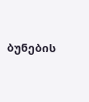ბუნების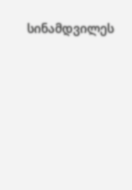სინამდვილეს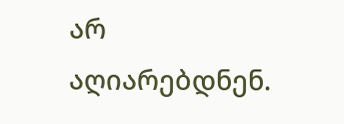არ აღიარებდნენ.